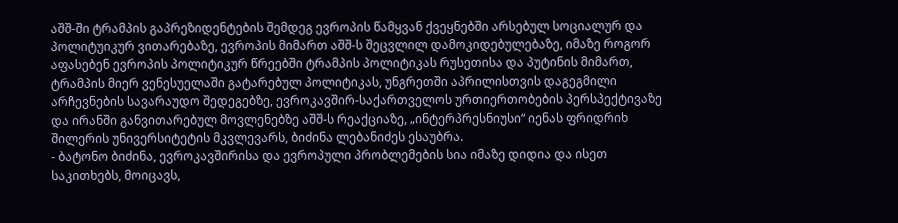აშშ-ში ტრამპის გაპრეზიდენტების შემდეგ ევროპის წამყვან ქვეყნებში არსებულ სოციალურ და პოლიტუიკურ ვითარებაზე, ევროპის მიმართ აშშ-ს შეცვლილ დამოკიდებულებაზე, იმაზე როგორ აფასებენ ევროპის პოლიტიკურ წრეებში ტრამპის პოლიტიკას რუსეთისა და პუტინის მიმართ, ტრამპის მიერ ვენესუელაში გატარებულ პოლიტიკას, უნგრეთში აპრილისთვის დაგეგმილი არჩევნების სავარაუდო შედეგებზე, ევროკავშირ-საქართველოს ურთიერთობების პერსპექტივაზე და ირანში განვითარებულ მოვლენებზე აშშ-ს რეაქციაზე, „ინტერპრესნიუსი“ იენას ფრიდრიხ შილერის უნივერსიტეტის მკვლევარს, ბიძინა ლებანიძეს ესაუბრა.
- ბატონო ბიძინა, ევროკავშირისა და ევროპული პრობლემების სია იმაზე დიდია და ისეთ საკითხებს, მოიცავს,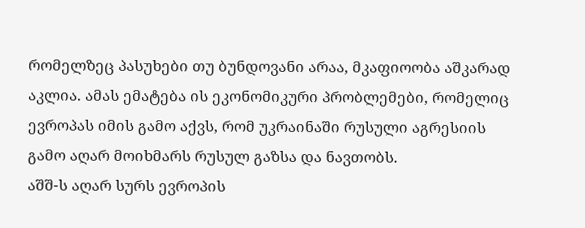რომელზეც პასუხები თუ ბუნდოვანი არაა, მკაფიოობა აშკარად აკლია. ამას ემატება ის ეკონომიკური პრობლემები, რომელიც ევროპას იმის გამო აქვს, რომ უკრაინაში რუსული აგრესიის გამო აღარ მოიხმარს რუსულ გაზსა და ნავთობს.
აშშ-ს აღარ სურს ევროპის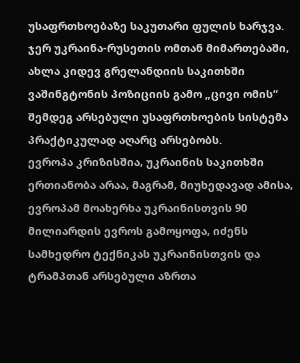უსაფრთხოებაზე საკუთარი ფულის ხარჯვა. ჯერ უკრაინა-რუსეთის ომთან მიმართებაში, ახლა კიდევ გრელანდიის საკითხში ვაშინგტონის პოზიციის გამო „ცივი ომის“ შემდეგ არსებული უსაფრთხოების სისტემა პრაქტიკულად აღარც არსებობს.
ევროპა კრიზისშია, უკრაინის საკითხში ერთიანობა არაა, მაგრამ, მიუხედავად ამისა, ევროპამ მოახერხა უკრაინისთვის 90 მილიარდის ევროს გამოყოფა, იძენს სამხედრო ტექნიკას უკრაინისთვის და ტრამპთან არსებული აზრთა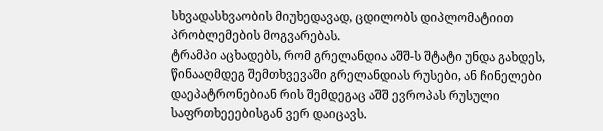სხვადასხვაობის მიუხედავად, ცდილობს დიპლომატიით პრობლემების მოგვარებას.
ტრამპი აცხადებს, რომ გრელანდია აშშ-ს შტატი უნდა გახდეს, წინააღმდეგ შემთხვევაში გრელანდიას რუსები, ან ჩინელები დაეპატრონებიან რის შემდეგაც აშშ ევროპას რუსული საფრთხეეებისგან ვერ დაიცავს.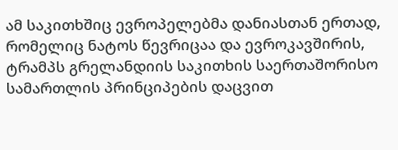ამ საკითხშიც ევროპელებმა დანიასთან ერთად, რომელიც ნატოს წევრიცაა და ევროკავშირის, ტრამპს გრელანდიის საკითხის საერთაშორისო სამართლის პრინციპების დაცვით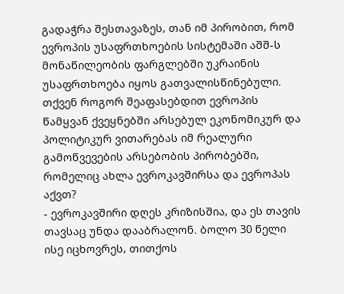გადაჭრა შესთავაზეს, თან იმ პირობით, რომ ევროპის უსაფრთხოების სისტემაში აშშ-ს მონაწილეობის ფარგლებში უკრაინის უსაფრთხოება იყოს გათვალისწინებული.
თქვენ როგორ შეაფასებდით ევროპის წამყვან ქვეყნებში არსებულ ეკონომიკურ და პოლიტიკურ ვითარებას იმ რეალური გამოწვევების არსებობის პირობებში, რომელიც ახლა ევროკავშირსა და ევროპას აქვთ?
- ევროკავშირი დღეს კრიზისშია, და ეს თავის თავსაც უნდა დააბრალონ. ბოლო 30 წელი ისე იცხოვრეს, თითქოს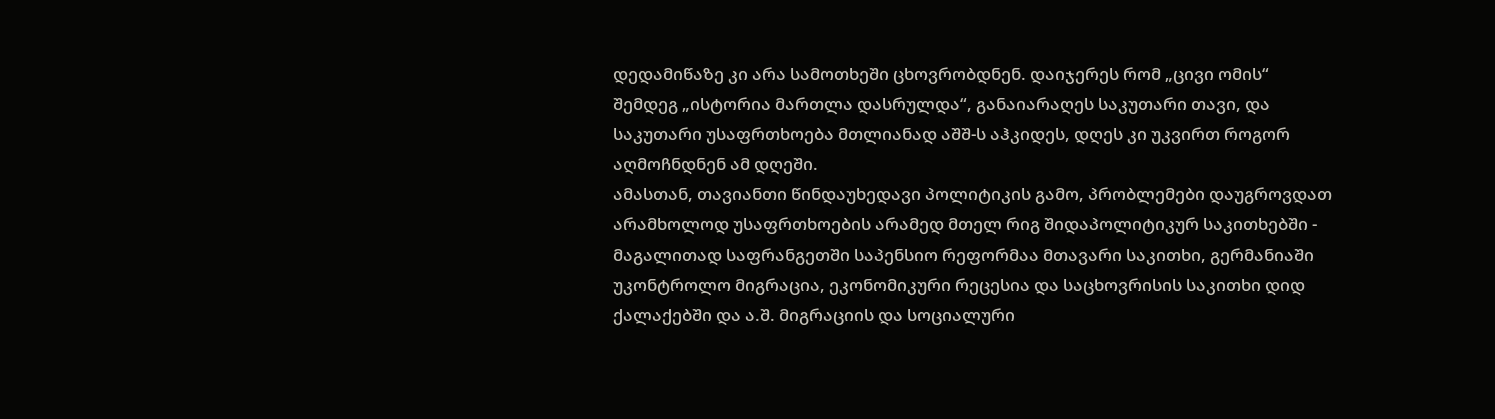დედამიწაზე კი არა სამოთხეში ცხოვრობდნენ. დაიჯერეს რომ „ცივი ომის“ შემდეგ „ისტორია მართლა დასრულდა“, განაიარაღეს საკუთარი თავი, და საკუთარი უსაფრთხოება მთლიანად აშშ-ს აჰკიდეს, დღეს კი უკვირთ როგორ აღმოჩნდნენ ამ დღეში.
ამასთან, თავიანთი წინდაუხედავი პოლიტიკის გამო, პრობლემები დაუგროვდათ არამხოლოდ უსაფრთხოების არამედ მთელ რიგ შიდაპოლიტიკურ საკითხებში - მაგალითად საფრანგეთში საპენსიო რეფორმაა მთავარი საკითხი, გერმანიაში უკონტროლო მიგრაცია, ეკონომიკური რეცესია და საცხოვრისის საკითხი დიდ ქალაქებში და ა.შ. მიგრაციის და სოციალური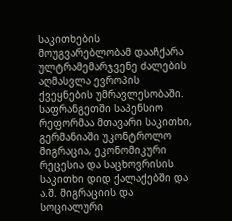საკითხების მოუგვარებლობამ დააჩქარა ულტრამემარჯვენე ძალების აღმასვლა ევროპის ქვეყნების უმრავლესობაში.
საფრანგეთში საპენსიო რეფორმაა მთავარი საკითხი, გერმანიაში უკონტროლო მიგრაცია, ეკონომიკური რეცესია და საცხოვრისის საკითხი დიდ ქალაქებში და ა.შ. მიგრაციის და სოციალური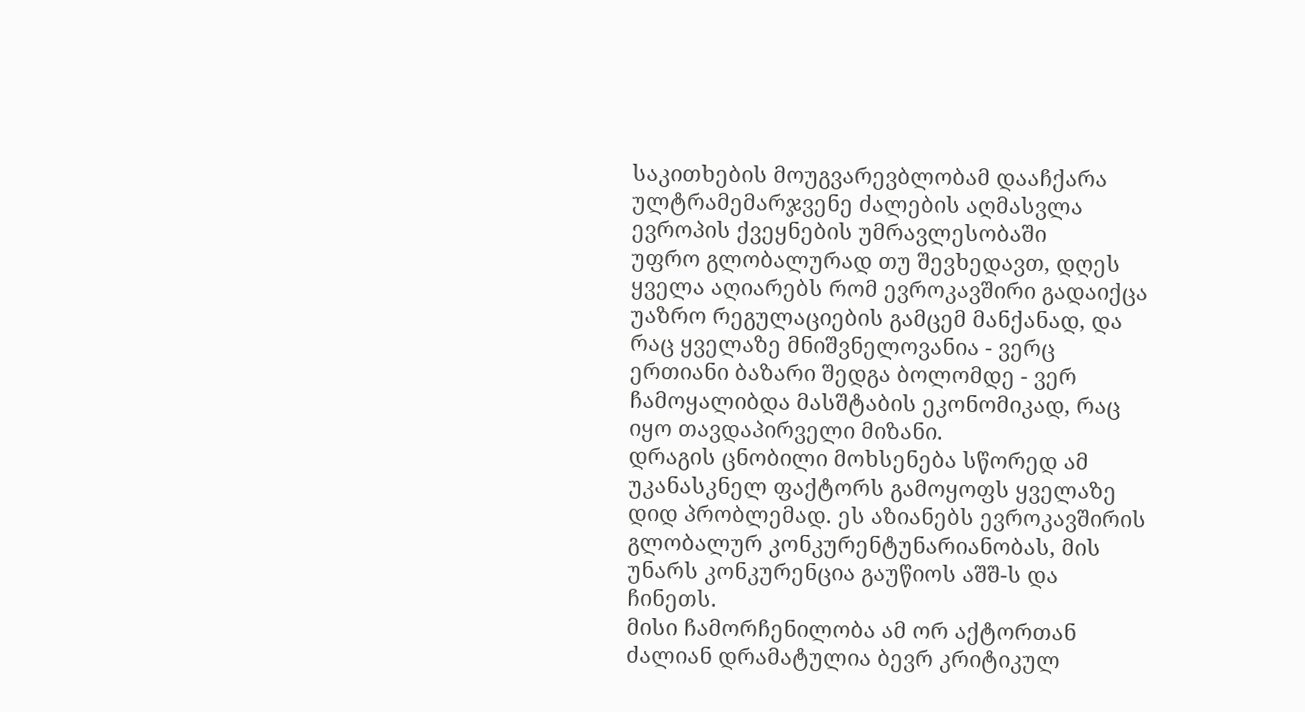საკითხების მოუგვარევბლობამ დააჩქარა ულტრამემარჯვენე ძალების აღმასვლა ევროპის ქვეყნების უმრავლესობაში
უფრო გლობალურად თუ შევხედავთ, დღეს ყველა აღიარებს რომ ევროკავშირი გადაიქცა უაზრო რეგულაციების გამცემ მანქანად, და რაც ყველაზე მნიშვნელოვანია - ვერც ერთიანი ბაზარი შედგა ბოლომდე - ვერ ჩამოყალიბდა მასშტაბის ეკონომიკად, რაც იყო თავდაპირველი მიზანი.
დრაგის ცნობილი მოხსენება სწორედ ამ უკანასკნელ ფაქტორს გამოყოფს ყველაზე დიდ პრობლემად. ეს აზიანებს ევროკავშირის გლობალურ კონკურენტუნარიანობას, მის უნარს კონკურენცია გაუწიოს აშშ-ს და ჩინეთს.
მისი ჩამორჩენილობა ამ ორ აქტორთან ძალიან დრამატულია ბევრ კრიტიკულ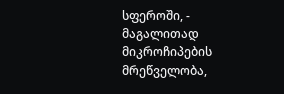სფეროში, - მაგალითად მიკროჩიპების მრეწველობა,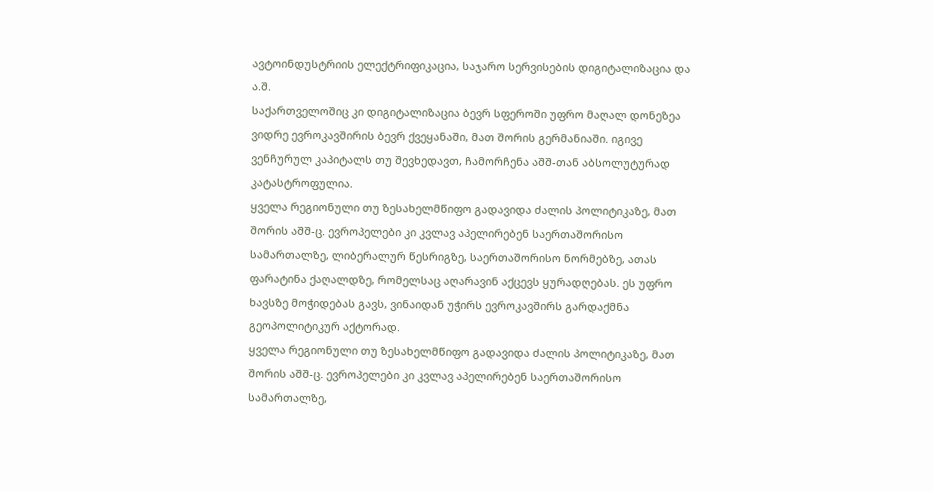ავტოინდუსტრიის ელექტრიფიკაცია, საჯარო სერვისების დიგიტალიზაცია და ა.შ.
საქართველოშიც კი დიგიტალიზაცია ბევრ სფეროში უფრო მაღალ დონეზეა ვიდრე ევროკავშირის ბევრ ქვეყანაში, მათ შორის გერმანიაში. იგივე ვენჩურულ კაპიტალს თუ შევხედავთ, ჩამორჩენა აშშ-თან აბსოლუტურად კატასტროფულია.
ყველა რეგიონული თუ ზესახელმწიფო გადავიდა ძალის პოლიტიკაზე, მათ შორის აშშ-ც. ევროპელები კი კვლავ აპელირებენ საერთაშორისო სამართალზე, ლიბერალურ წესრიგზე, საერთაშორისო ნორმებზე, ათას ფარატინა ქაღალდზე, რომელსაც აღარავინ აქცევს ყურადღებას. ეს უფრო ხავსზე მოჭიდებას გავს, ვინაიდან უჭირს ევროკავშირს გარდაქმნა გეოპოლიტიკურ აქტორად.
ყველა რეგიონული თუ ზესახელმწიფო გადავიდა ძალის პოლიტიკაზე, მათ შორის აშშ-ც. ევროპელები კი კვლავ აპელირებენ საერთაშორისო სამართალზე,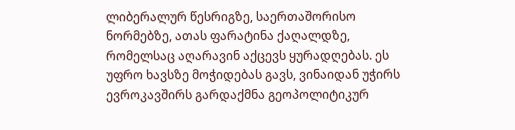ლიბერალურ წესრიგზე, საერთაშორისო ნორმებზე, ათას ფარატინა ქაღალდზე, რომელსაც აღარავინ აქცევს ყურადღებას. ეს უფრო ხავსზე მოჭიდებას გავს, ვინაიდან უჭირს ევროკავშირს გარდაქმნა გეოპოლიტიკურ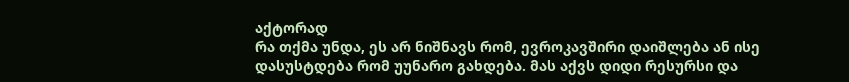აქტორად
რა თქმა უნდა, ეს არ ნიშნავს რომ, ევროკავშირი დაიშლება ან ისე დასუსტდება რომ უუნარო გახდება. მას აქვს დიდი რესურსი და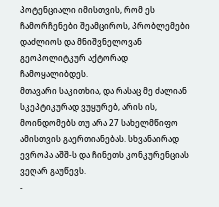პოტენციალი იმისთვის, რომ ეს ჩამორჩენები შეამციროს, პრობლემები დაძლიოს და მნიშვნელოვან გეოპოლიტკურ აქტორად ჩამოყალიბდეს.
მთავარი საკითხია, და რასაც მე ძალიან სკეპტიკურად ვუყურებ, არის ის, მოინდომებს თუ არა 27 სახელმწიფო ამისთვის გაერთიანებას. სხვანაირად ევროპა აშშ-ს და ჩინეთს კონკურენციას ვეღარ გაუწევს.
-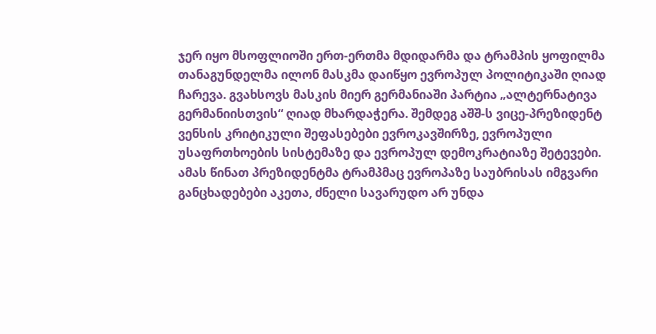ჯერ იყო მსოფლიოში ერთ-ერთმა მდიდარმა და ტრამპის ყოფილმა თანაგუნდელმა ილონ მასკმა დაიწყო ევროპულ პოლიტიკაში ღიად ჩარევა. გვახსოვს მასკის მიერ გერმანიაში პარტია „ალტერნატივა გერმანიისთვის“ ღიად მხარდაჭერა. შემდეგ აშშ-ს ვიცე-პრეზიდენტ ვენსის კრიტიკული შეფასებები ევროკავშირზე, ევროპული უსაფრთხოების სისტემაზე და ევროპულ დემოკრატიაზე შეტევები.
ამას წინათ პრეზიდენტმა ტრამპმაც ევროპაზე საუბრისას იმგვარი განცხადებები აკეთა, ძნელი სავარუდო არ უნდა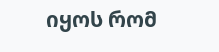იყოს რომ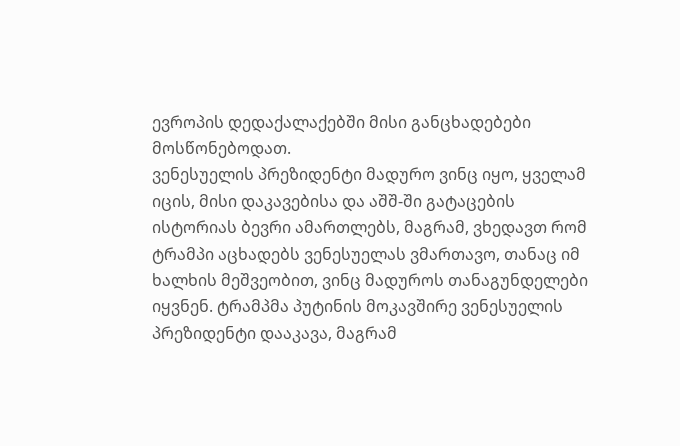ევროპის დედაქალაქებში მისი განცხადებები მოსწონებოდათ.
ვენესუელის პრეზიდენტი მადურო ვინც იყო, ყველამ იცის, მისი დაკავებისა და აშშ-ში გატაცების ისტორიას ბევრი ამართლებს, მაგრამ, ვხედავთ რომ ტრამპი აცხადებს ვენესუელას ვმართავო, თანაც იმ ხალხის მეშვეობით, ვინც მადუროს თანაგუნდელები იყვნენ. ტრამპმა პუტინის მოკავშირე ვენესუელის პრეზიდენტი დააკავა, მაგრამ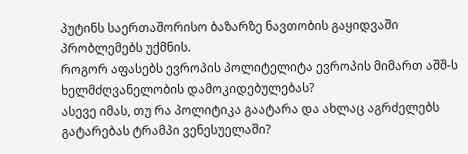პუტინს საერთაშორისო ბაზარზე ნავთობის გაყიდვაში პრობლემებს უქმნის.
როგორ აფასებს ევროპის პოლიტელიტა ევროპის მიმართ აშშ-ს ხელმძღვანელობის დამოკიდებულებას?
ასევე იმას, თუ რა პოლიტიკა გაატარა და ახლაც აგრძელებს გატარებას ტრამპი ვენესუელაში?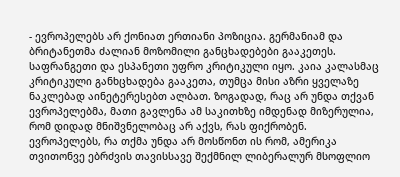- ევროპელებს არ ქონიათ ერთიანი პოზიცია. გერმანიამ და ბრიტანეთმა ძალიან მოზომილი განცხადებები გააკეთეს. საფრანგეთი და ესპანეთი უფრო კრიტიკული იყო. კაია კალასმაც კრიტიკული განხცხადება გააკეთა, თუმცა მისი აზრი ყველაზე ნაკლებად აინეტერესებთ ალბათ. ზოგადად, რაც არ უნდა თქვან ევროპელებმა, მათი გავლენა ამ საკითხზე იმდენად მიზერულია, რომ დიდად მნიშვნელობაც არ აქვს, რას ფიქრობენ.
ევროპელებს, რა თქმა უნდა არ მოსწონთ ის რომ, ამერიკა თვითონვე ებრძვის თავისსავე შექმნილ ლიბერალურ მსოფლიო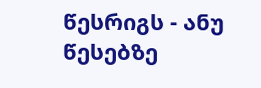წესრიგს - ანუ წესებზე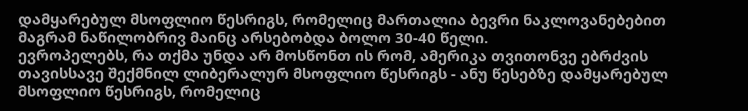დამყარებულ მსოფლიო წესრიგს, რომელიც მართალია ბევრი ნაკლოვანებებით მაგრამ ნაწილობრივ მაინც არსებობდა ბოლო 30-40 წელი.
ევროპელებს, რა თქმა უნდა არ მოსწონთ ის რომ, ამერიკა თვითონვე ებრძვის თავისსავე შექმნილ ლიბერალურ მსოფლიო წესრიგს - ანუ წესებზე დამყარებულ მსოფლიო წესრიგს, რომელიც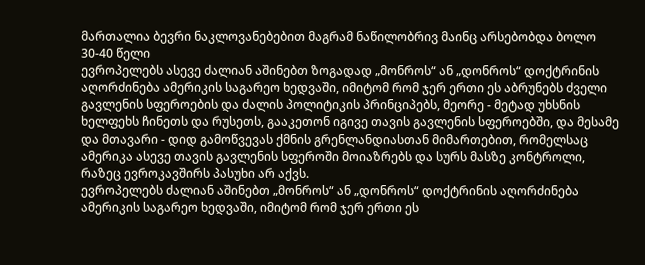მართალია ბევრი ნაკლოვანებებით მაგრამ ნაწილობრივ მაინც არსებობდა ბოლო 30-40 წელი
ევროპელებს ასევე ძალიან აშინებთ ზოგადად „მონროს“ ან „დონროს“ დოქტრინის აღორძინება ამერიკის საგარეო ხედვაში, იმიტომ რომ ჯერ ერთი ეს აბრუნებს ძველი გავლენის სფეროების და ძალის პოლიტიკის პრინციპებს, მეორე - მეტად უხსნის ხელფეხს ჩინეთს და რუსეთს, გააკეთონ იგივე თავის გავლენის სფეროებში, და მესამე და მთავარი - დიდ გამოწვევას ქმნის გრენლანდიასთან მიმართებით, რომელსაც ამერიკა ასევე თავის გავლენის სფეროში მოიაზრებს და სურს მასზე კონტროლი, რაზეც ევროკავშირს პასუხი არ აქვს.
ევროპელებს ძალიან აშინებთ „მონროს“ ან „დონროს“ დოქტრინის აღორძინება ამერიკის საგარეო ხედვაში, იმიტომ რომ ჯერ ერთი ეს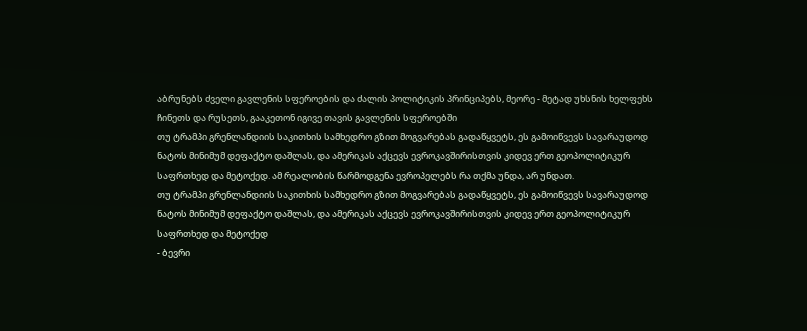აბრუნებს ძველი გავლენის სფეროების და ძალის პოლიტიკის პრინციპებს, მეორე - მეტად უხსნის ხელფეხს ჩინეთს და რუსეთს, გააკეთონ იგივე თავის გავლენის სფეროებში
თუ ტრამპი გრენლანდიის საკითხის სამხედრო გზით მოგვარებას გადაწყვეტს, ეს გამოიწვევს სავარაუდოდ ნატოს მინიმუმ დეფაქტო დაშლას, და ამერიკას აქცევს ევროკავშირისთვის კიდევ ერთ გეოპოლიტიკურ საფრთხედ და მეტოქედ. ამ რეალობის წარმოდგენა ევროპელებს რა თქმა უნდა, არ უნდათ.
თუ ტრამპი გრენლანდიის საკითხის სამხედრო გზით მოგვარებას გადაწყვეტს, ეს გამოიწვევს სავარაუდოდ ნატოს მინიმუმ დეფაქტო დაშლას, და ამერიკას აქცევს ევროკავშირისთვის კიდევ ერთ გეოპოლიტიკურ საფრთხედ და მეტოქედ
- ბევრი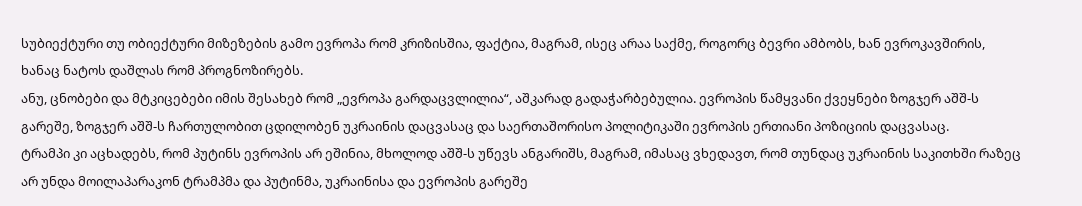სუბიექტური თუ ობიექტური მიზეზების გამო ევროპა რომ კრიზისშია, ფაქტია, მაგრამ, ისეც არაა საქმე, როგორც ბევრი ამბობს, ხან ევროკავშირის, ხანაც ნატოს დაშლას რომ პროგნოზირებს.
ანუ, ცნობები და მტკიცებები იმის შესახებ რომ „ევროპა გარდაცვლილია“, აშკარად გადაჭარბებულია. ევროპის წამყვანი ქვეყნები ზოგჯერ აშშ-ს გარეშე, ზოგჯერ აშშ-ს ჩართულობით ცდილობენ უკრაინის დაცვასაც და საერთაშორისო პოლიტიკაში ევროპის ერთიანი პოზიციის დაცვასაც.
ტრამპი კი აცხადებს, რომ პუტინს ევროპის არ ეშინია, მხოლოდ აშშ-ს უწევს ანგარიშს, მაგრამ, იმასაც ვხედავთ, რომ თუნდაც უკრაინის საკითხში რაზეც არ უნდა მოილაპარაკონ ტრამპმა და პუტინმა, უკრაინისა და ევროპის გარეშე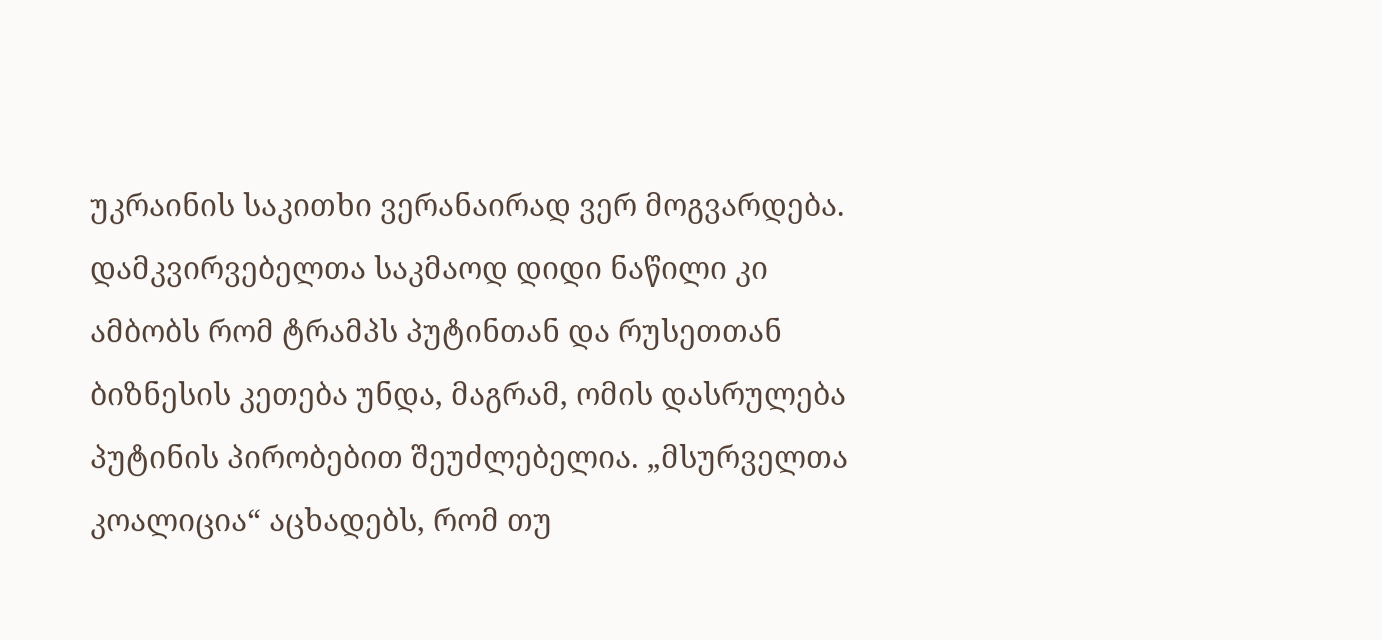უკრაინის საკითხი ვერანაირად ვერ მოგვარდება.
დამკვირვებელთა საკმაოდ დიდი ნაწილი კი ამბობს რომ ტრამპს პუტინთან და რუსეთთან ბიზნესის კეთება უნდა, მაგრამ, ომის დასრულება პუტინის პირობებით შეუძლებელია. „მსურველთა კოალიცია“ აცხადებს, რომ თუ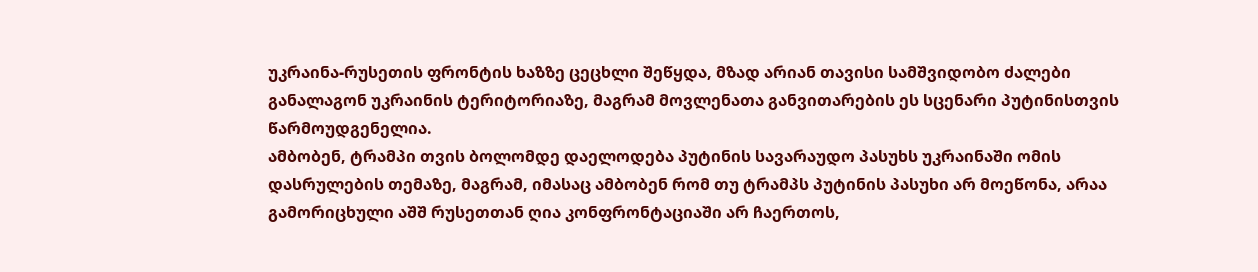უკრაინა-რუსეთის ფრონტის ხაზზე ცეცხლი შეწყდა, მზად არიან თავისი სამშვიდობო ძალები განალაგონ უკრაინის ტერიტორიაზე, მაგრამ მოვლენათა განვითარების ეს სცენარი პუტინისთვის წარმოუდგენელია.
ამბობენ, ტრამპი თვის ბოლომდე დაელოდება პუტინის სავარაუდო პასუხს უკრაინაში ომის დასრულების თემაზე, მაგრამ, იმასაც ამბობენ რომ თუ ტრამპს პუტინის პასუხი არ მოეწონა, არაა გამორიცხული აშშ რუსეთთან ღია კონფრონტაციაში არ ჩაერთოს,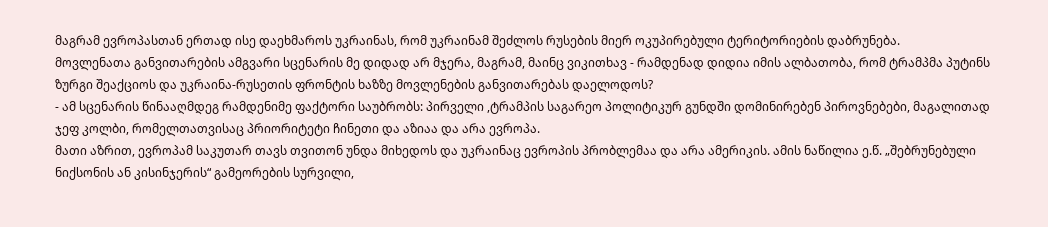მაგრამ ევროპასთან ერთად ისე დაეხმაროს უკრაინას, რომ უკრაინამ შეძლოს რუსების მიერ ოკუპირებული ტერიტორიების დაბრუნება.
მოვლენათა განვითარების ამგვარი სცენარის მე დიდად არ მჯერა, მაგრამ, მაინც ვიკითხავ - რამდენად დიდია იმის ალბათობა, რომ ტრამპმა პუტინს ზურგი შეაქციოს და უკრაინა-რუსეთის ფრონტის ხაზზე მოვლენების განვითარებას დაელოდოს?
- ამ სცენარის წინააღმდეგ რამდენიმე ფაქტორი საუბრობს: პირველი ,ტრამპის საგარეო პოლიტიკურ გუნდში დომინირებენ პიროვნებები, მაგალითად ჯეფ კოლბი, რომელთათვისაც პრიორიტეტი ჩინეთი და აზიაა და არა ევროპა.
მათი აზრით, ევროპამ საკუთარ თავს თვითონ უნდა მიხედოს და უკრაინაც ევროპის პრობლემაა და არა ამერიკის. ამის ნაწილია ე.წ. „შებრუნებული ნიქსონის ან კისინჯერის“ გამეორების სურვილი,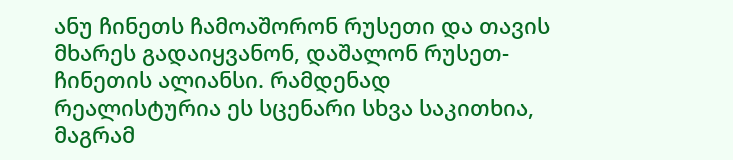ანუ ჩინეთს ჩამოაშორონ რუსეთი და თავის მხარეს გადაიყვანონ, დაშალონ რუსეთ-ჩინეთის ალიანსი. რამდენად რეალისტურია ეს სცენარი სხვა საკითხია, მაგრამ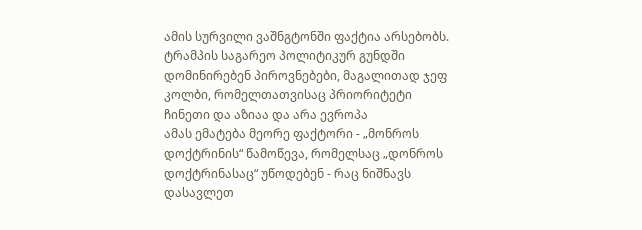ამის სურვილი ვაშნგტონში ფაქტია არსებობს.
ტრამპის საგარეო პოლიტიკურ გუნდში დომინირებენ პიროვნებები, მაგალითად ჯეფ კოლბი, რომელთათვისაც პრიორიტეტი ჩინეთი და აზიაა და არა ევროპა
ამას ემატება მეორე ფაქტორი - „მონროს დოქტრინის“ წამოწევა, რომელსაც „დონროს დოქტრინასაც“ უწოდებენ - რაც ნიშნავს დასავლეთ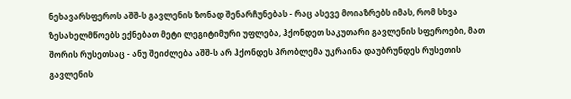ნეხავარსფეროს აშშ-ს გავლენის ზონად შენარჩუნებას - რაც ასევე მოიაზრებს იმას, რომ სხვა ზესახელმწოებს ექნებათ მეტი ლეგიტიმური უფლება, ჰქონდეთ საკუთარი გავლენის სფეროები, მათ შორის რუსეთსაც - ანუ შეიძლება აშშ-ს არ ჰქონდეს პრობლემა უკრაინა დაუბრუნდეს რუსეთის გავლენის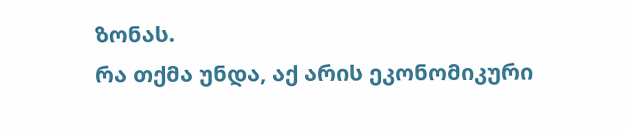ზონას.
რა თქმა უნდა, აქ არის ეკონომიკური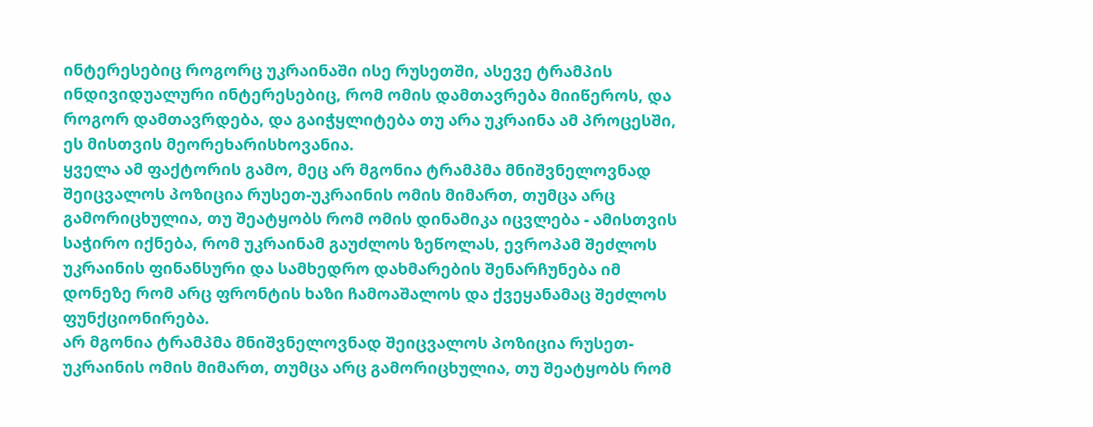ინტერესებიც როგორც უკრაინაში ისე რუსეთში, ასევე ტრამპის ინდივიდუალური ინტერესებიც, რომ ომის დამთავრება მიიწეროს, და როგორ დამთავრდება, და გაიჭყლიტება თუ არა უკრაინა ამ პროცესში, ეს მისთვის მეორეხარისხოვანია.
ყველა ამ ფაქტორის გამო, მეც არ მგონია ტრამპმა მნიშვნელოვნად შეიცვალოს პოზიცია რუსეთ-უკრაინის ომის მიმართ, თუმცა არც გამორიცხულია, თუ შეატყობს რომ ომის დინამიკა იცვლება - ამისთვის საჭირო იქნება, რომ უკრაინამ გაუძლოს ზეწოლას, ევროპამ შეძლოს უკრაინის ფინანსური და სამხედრო დახმარების შენარჩუნება იმ დონეზე რომ არც ფრონტის ხაზი ჩამოაშალოს და ქვეყანამაც შეძლოს ფუნქციონირება.
არ მგონია ტრამპმა მნიშვნელოვნად შეიცვალოს პოზიცია რუსეთ-უკრაინის ომის მიმართ, თუმცა არც გამორიცხულია, თუ შეატყობს რომ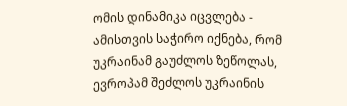ომის დინამიკა იცვლება - ამისთვის საჭირო იქნება, რომ უკრაინამ გაუძლოს ზეწოლას, ევროპამ შეძლოს უკრაინის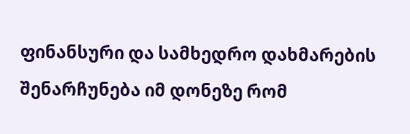ფინანსური და სამხედრო დახმარების შენარჩუნება იმ დონეზე რომ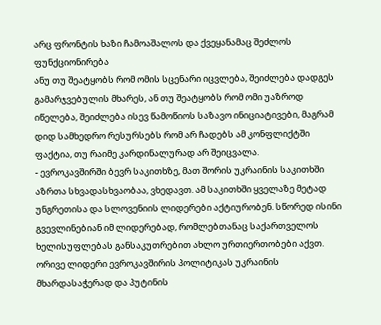არც ფრონტის ხაზი ჩამოაშალოს და ქვეყანამაც შეძლოს ფუნქციონირება
ანუ თუ შეატყობს რომ ომის სცენარი იცვლება, შეიძლება დადგეს გამარჯვებულის მხარეს, ან თუ შეატყობს რომ ომი უაზროდ იწელება, შეიძლება ისევ წამოწიოს საზავო ინიციატივები, მაგრამ დიდ სამხედრო რესურსებს რომ არ ჩადებს ამ კონფლიქტში ფაქტია, თუ რაიმე კარდინალურად არ შეიცვალა.
- ევროკავშირში ბევრ საკითხზე, მათ შორის უკრაინის საკითხში აზრთა სხვადასხვაობაა, ვხედავთ. ამ საკითხში ყველაზე მეტად უნგრეთისა და სლოვენიის ლიდერები აქტიურობენ. სწორედ ისინი გვევლინებიან იმ ლიდერებად, რომლებთანაც საქართველოს ხელისუფლებას განსაკუთრებით ახლო ურთიერთობები აქვთ.
ორივე ლიდერი ევროკავშირის პოლიტიკას უკრაინის მხარდასაჭერად და პუტინის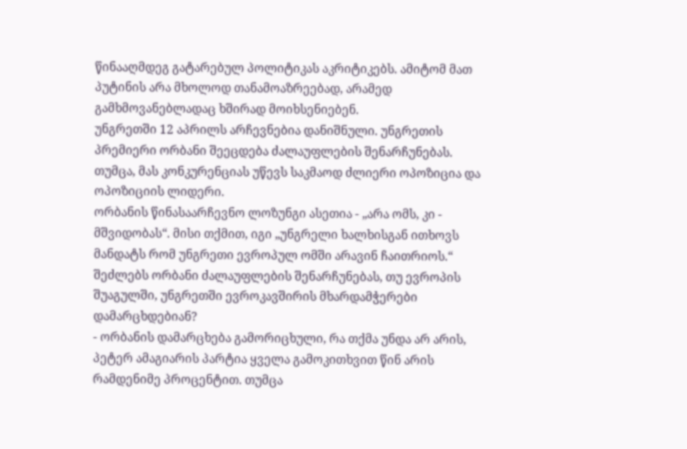წინააღმდეგ გატარებულ პოლიტიკას აკრიტიკებს. ამიტომ მათ პუტინის არა მხოლოდ თანამოაზრეებად, არამედ გამხმოვანებლადაც ხშირად მოიხსენიებენ.
უნგრეთში 12 აპრილს არჩევნებია დანიშნული. უნგრეთის პრემიერი ორბანი შეეცდება ძალაუფლების შენარჩუნებას. თუმცა, მას კონკურენციას უწევს საკმაოდ ძლიერი ოპოზიცია და ოპოზიციის ლიდერი.
ორბანის წინასაარჩევნო ლოზუნგი ასეთია - „არა ომს, კი - მშვიდობას“. მისი თქმით, იგი „უნგრელი ხალხისგან ითხოვს მანდატს რომ უნგრეთი ევროპულ ომში არავინ ჩაითრიოს.“
შეძლებს ორბანი ძალაუფლების შენარჩუნებას, თუ ევროპის შუაგულში, უნგრეთში ევროკავშირის მხარდამჭერები დამარცხდებიან?
- ორბანის დამარცხება გამორიცხული, რა თქმა უნდა არ არის, პეტერ ამაგიარის პარტია ყველა გამოკითხვით წინ არის რამდენიმე პროცენტით. თუმცა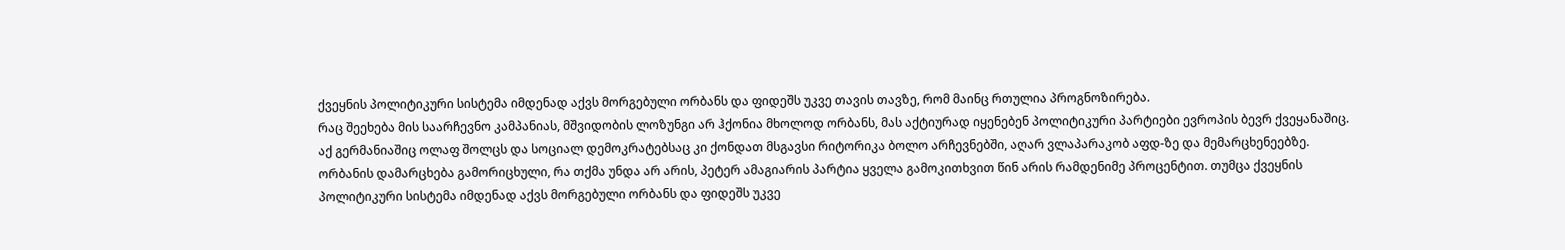ქვეყნის პოლიტიკური სისტემა იმდენად აქვს მორგებული ორბანს და ფიდეშს უკვე თავის თავზე, რომ მაინც რთულია პროგნოზირება.
რაც შეეხება მის საარჩევნო კამპანიას, მშვიდობის ლოზუნგი არ ჰქონია მხოლოდ ორბანს, მას აქტიურად იყენებენ პოლიტიკური პარტიები ევროპის ბევრ ქვეყანაშიც. აქ გერმანიაშიც ოლაფ შოლცს და სოციალ დემოკრატებსაც კი ქონდათ მსგავსი რიტორიკა ბოლო არჩევნებში, აღარ ვლაპარაკობ აფდ-ზე და მემარცხენეებზე.
ორბანის დამარცხება გამორიცხული, რა თქმა უნდა არ არის, პეტერ ამაგიარის პარტია ყველა გამოკითხვით წინ არის რამდენიმე პროცენტით. თუმცა ქვეყნის პოლიტიკური სისტემა იმდენად აქვს მორგებული ორბანს და ფიდეშს უკვე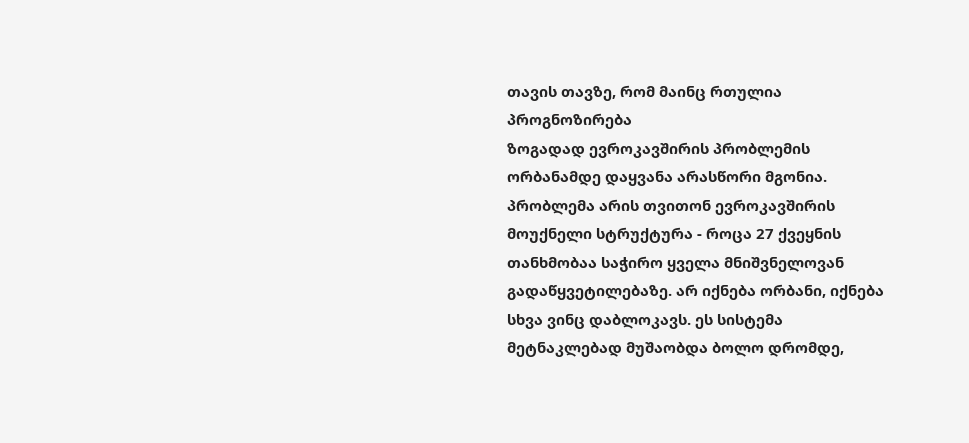თავის თავზე, რომ მაინც რთულია პროგნოზირება
ზოგადად ევროკავშირის პრობლემის ორბანამდე დაყვანა არასწორი მგონია. პრობლემა არის თვითონ ევროკავშირის მოუქნელი სტრუქტურა - როცა 27 ქვეყნის თანხმობაა საჭირო ყველა მნიშვნელოვან გადაწყვეტილებაზე. არ იქნება ორბანი, იქნება სხვა ვინც დაბლოკავს. ეს სისტემა მეტნაკლებად მუშაობდა ბოლო დრომდე,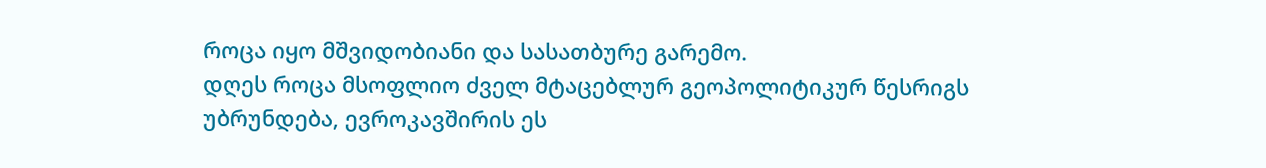როცა იყო მშვიდობიანი და სასათბურე გარემო.
დღეს როცა მსოფლიო ძველ მტაცებლურ გეოპოლიტიკურ წესრიგს უბრუნდება, ევროკავშირის ეს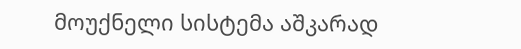მოუქნელი სისტემა აშკარად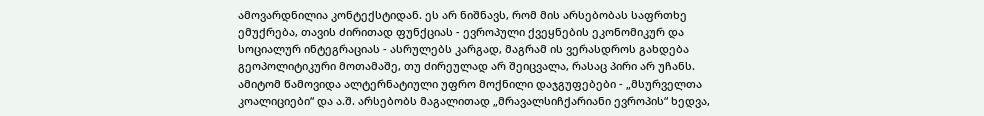ამოვარდნილია კონტექსტიდან. ეს არ ნიშნავს, რომ მის არსებობას საფრთხე ემუქრება, თავის ძირითად ფუნქციას - ევროპული ქვეყნების ეკონომიკურ და სოციალურ ინტეგრაციას - ასრულებს კარგად, მაგრამ ის ვერასდროს გახდება გეოპოლიტიკური მოთამაშე, თუ ძირეულად არ შეიცვალა, რასაც პირი არ უჩანს.
ამიტომ წამოვიდა ალტერნატიული უფრო მოქნილი დაჯგუფებები - „მსურველთა კოალიციები“ და ა.შ. არსებობს მაგალითად „მრავალსიჩქარიანი ევროპის“ ხედვა,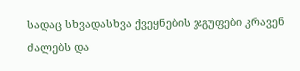სადაც სხვადასხვა ქვეყნების ჯგუფები კრავენ ძალებს და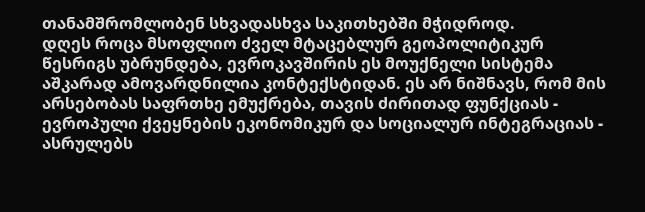თანამშრომლობენ სხვადასხვა საკითხებში მჭიდროდ.
დღეს როცა მსოფლიო ძველ მტაცებლურ გეოპოლიტიკურ წესრიგს უბრუნდება, ევროკავშირის ეს მოუქნელი სისტემა აშკარად ამოვარდნილია კონტექსტიდან. ეს არ ნიშნავს, რომ მის არსებობას საფრთხე ემუქრება, თავის ძირითად ფუნქციას - ევროპული ქვეყნების ეკონომიკურ და სოციალურ ინტეგრაციას - ასრულებს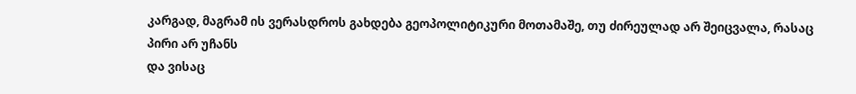კარგად, მაგრამ ის ვერასდროს გახდება გეოპოლიტიკური მოთამაშე, თუ ძირეულად არ შეიცვალა, რასაც პირი არ უჩანს
და ვისაც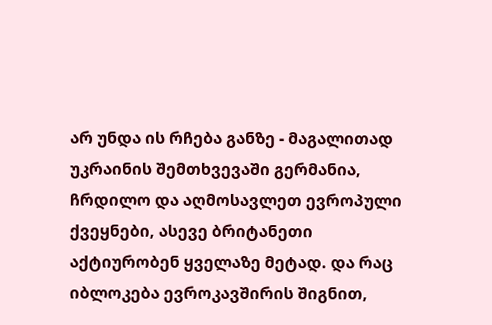არ უნდა ის რჩება განზე - მაგალითად უკრაინის შემთხვევაში გერმანია, ჩრდილო და აღმოსავლეთ ევროპული ქვეყნები, ასევე ბრიტანეთი აქტიურობენ ყველაზე მეტად. და რაც იბლოკება ევროკავშირის შიგნით,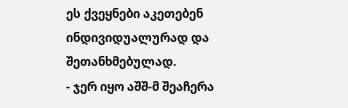ეს ქვეყნები აკეთებენ ინდივიდუალურად და შეთანხმებულად.
- ჯერ იყო აშშ-მ შეაჩერა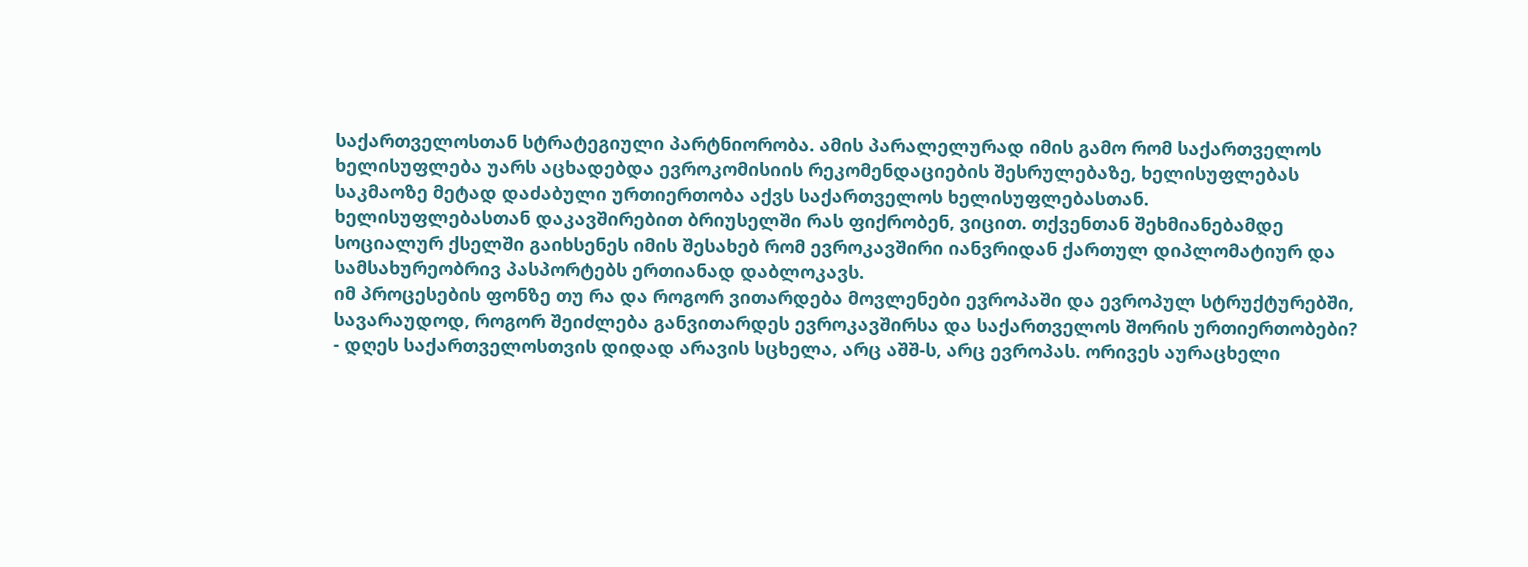საქართველოსთან სტრატეგიული პარტნიორობა. ამის პარალელურად იმის გამო რომ საქართველოს ხელისუფლება უარს აცხადებდა ევროკომისიის რეკომენდაციების შესრულებაზე, ხელისუფლებას საკმაოზე მეტად დაძაბული ურთიერთობა აქვს საქართველოს ხელისუფლებასთან.
ხელისუფლებასთან დაკავშირებით ბრიუსელში რას ფიქრობენ, ვიცით. თქვენთან შეხმიანებამდე სოციალურ ქსელში გაიხსენეს იმის შესახებ რომ ევროკავშირი იანვრიდან ქართულ დიპლომატიურ და სამსახურეობრივ პასპორტებს ერთიანად დაბლოკავს.
იმ პროცესების ფონზე თუ რა და როგორ ვითარდება მოვლენები ევროპაში და ევროპულ სტრუქტურებში, სავარაუდოდ, როგორ შეიძლება განვითარდეს ევროკავშირსა და საქართველოს შორის ურთიერთობები?
- დღეს საქართველოსთვის დიდად არავის სცხელა, არც აშშ-ს, არც ევროპას. ორივეს აურაცხელი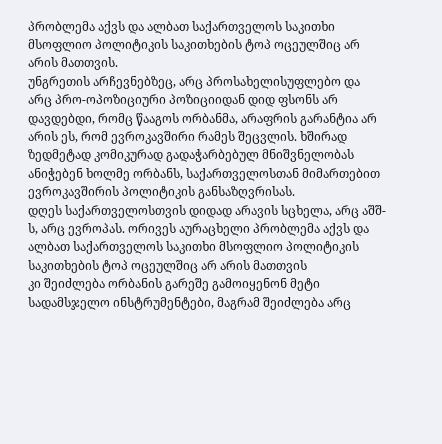პრობლემა აქვს და ალბათ საქართველოს საკითხი მსოფლიო პოლიტიკის საკითხების ტოპ ოცეულშიც არ არის მათთვის.
უნგრეთის არჩევნებზეც, არც პროსახელისუფლებო და არც პრო-ოპოზიციური პოზიციიდან დიდ ფსონს არ დავდებდი, რომც წააგოს ორბანმა, არაფრის გარანტია არ არის ეს, რომ ევროკავშირი რამეს შეცვლის. ხშირად ზედმეტად კომიკურად გადაჭარბებულ მნიშვნელობას ანიჭებენ ხოლმე ორბანს, საქართველოსთან მიმართებით ევროკავშირის პოლიტიკის განსაზღვრისას.
დღეს საქართველოსთვის დიდად არავის სცხელა, არც აშშ-ს, არც ევროპას. ორივეს აურაცხელი პრობლემა აქვს და ალბათ საქართველოს საკითხი მსოფლიო პოლიტიკის საკითხების ტოპ ოცეულშიც არ არის მათთვის
კი შეიძლება ორბანის გარეშე გამოიყენონ მეტი სადამსჯელო ინსტრუმენტები, მაგრამ შეიძლება არც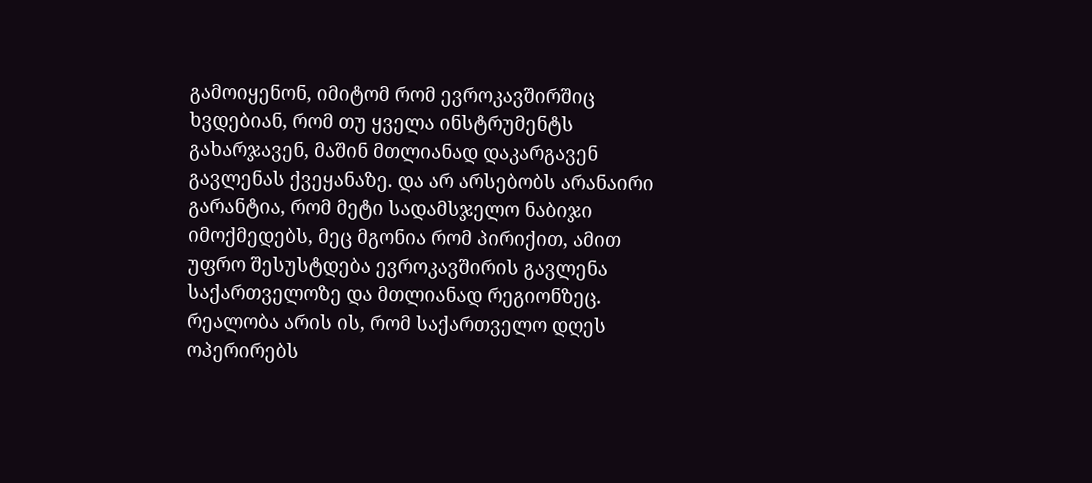გამოიყენონ, იმიტომ რომ ევროკავშირშიც ხვდებიან, რომ თუ ყველა ინსტრუმენტს გახარჯავენ, მაშინ მთლიანად დაკარგავენ გავლენას ქვეყანაზე. და არ არსებობს არანაირი გარანტია, რომ მეტი სადამსჯელო ნაბიჯი იმოქმედებს, მეც მგონია რომ პირიქით, ამით უფრო შესუსტდება ევროკავშირის გავლენა საქართველოზე და მთლიანად რეგიონზეც.
რეალობა არის ის, რომ საქართველო დღეს ოპერირებს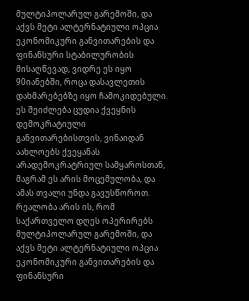მულტიპოლარულ გარემოში, და აქვს მეტი ალტერნატიული ოპცია ეკონომიკური განვითარების და ფინანსური სტაბილურობის მისაღწევად, ვიდრე ეს იყო 90იანებში, როცა დასავლეთის დახმარებებზე იყო ჩამოკიდებული. ეს შეიძლება ცუდია ქვეყნის დემოკრატიული განვითარებისთვის, ვინაიდან აახლოებს ქვეყანას არადემოკრატრიულ სამყაროსთან, მაგრამ ეს არის მოცემულობა, და ამას თვალი უნდა გავუსწოროთ.
რეალობა არის ის, რომ საქართველო დღეს ოპერირებს მულტიპოლარულ გარემოში, და აქვს მეტი ალტერნატიული ოპცია ეკონომიკური განვითარების და ფინანსური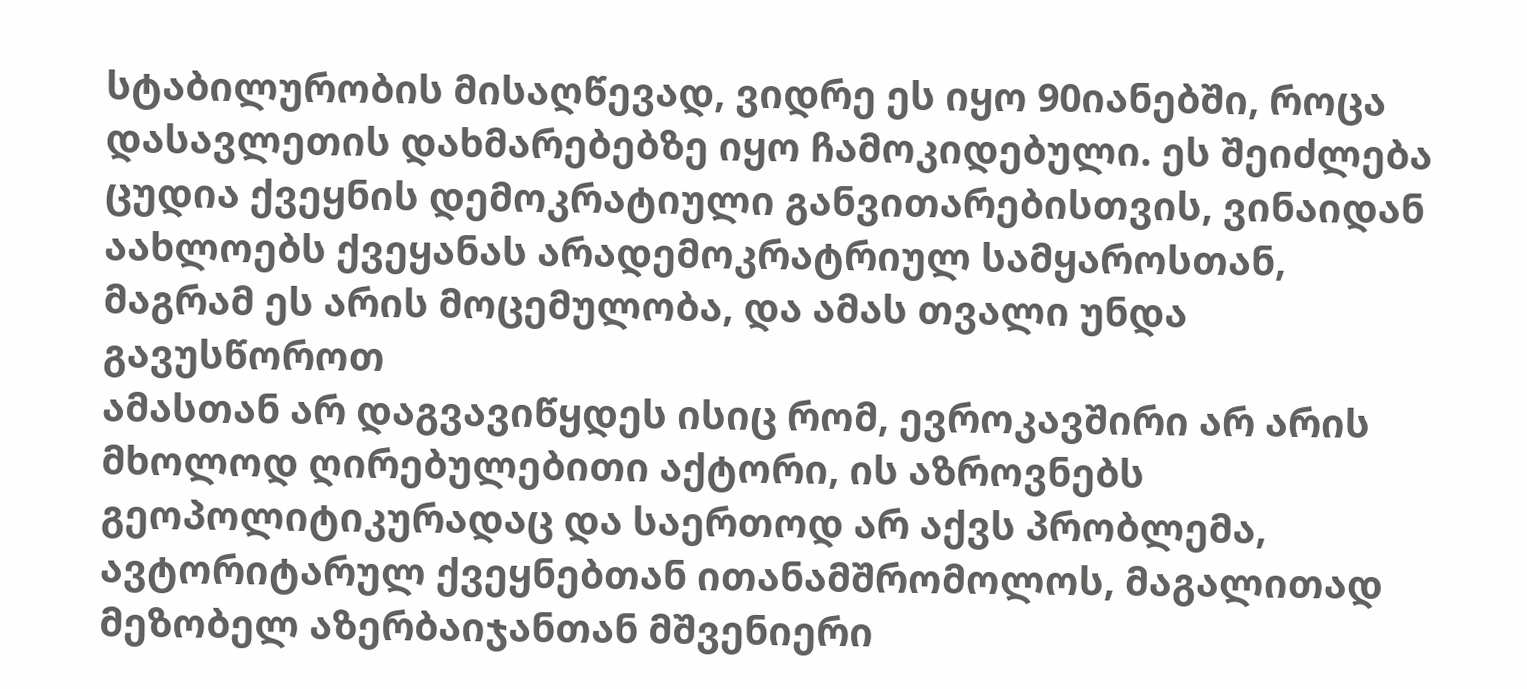სტაბილურობის მისაღწევად, ვიდრე ეს იყო 90იანებში, როცა დასავლეთის დახმარებებზე იყო ჩამოკიდებული. ეს შეიძლება ცუდია ქვეყნის დემოკრატიული განვითარებისთვის, ვინაიდან აახლოებს ქვეყანას არადემოკრატრიულ სამყაროსთან, მაგრამ ეს არის მოცემულობა, და ამას თვალი უნდა გავუსწოროთ
ამასთან არ დაგვავიწყდეს ისიც რომ, ევროკავშირი არ არის მხოლოდ ღირებულებითი აქტორი, ის აზროვნებს გეოპოლიტიკურადაც და საერთოდ არ აქვს პრობლემა, ავტორიტარულ ქვეყნებთან ითანამშრომოლოს, მაგალითად მეზობელ აზერბაიჯანთან მშვენიერი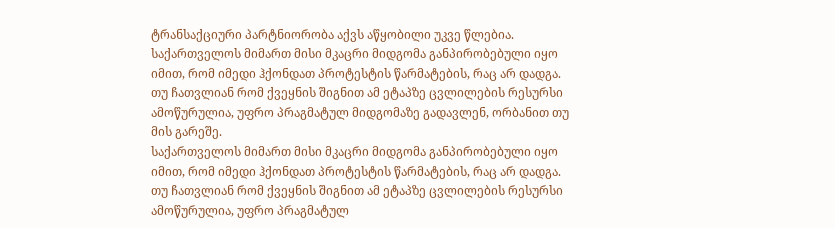ტრანსაქციური პარტნიორობა აქვს აწყობილი უკვე წლებია.
საქართველოს მიმართ მისი მკაცრი მიდგომა განპირობებული იყო იმით, რომ იმედი ჰქონდათ პროტესტის წარმატების, რაც არ დადგა. თუ ჩათვლიან რომ ქვეყნის შიგნით ამ ეტაპზე ცვლილების რესურსი ამოწურულია, უფრო პრაგმატულ მიდგომაზე გადავლენ, ორბანით თუ მის გარეშე.
საქართველოს მიმართ მისი მკაცრი მიდგომა განპირობებული იყო იმით, რომ იმედი ჰქონდათ პროტესტის წარმატების, რაც არ დადგა. თუ ჩათვლიან რომ ქვეყნის შიგნით ამ ეტაპზე ცვლილების რესურსი ამოწურულია, უფრო პრაგმატულ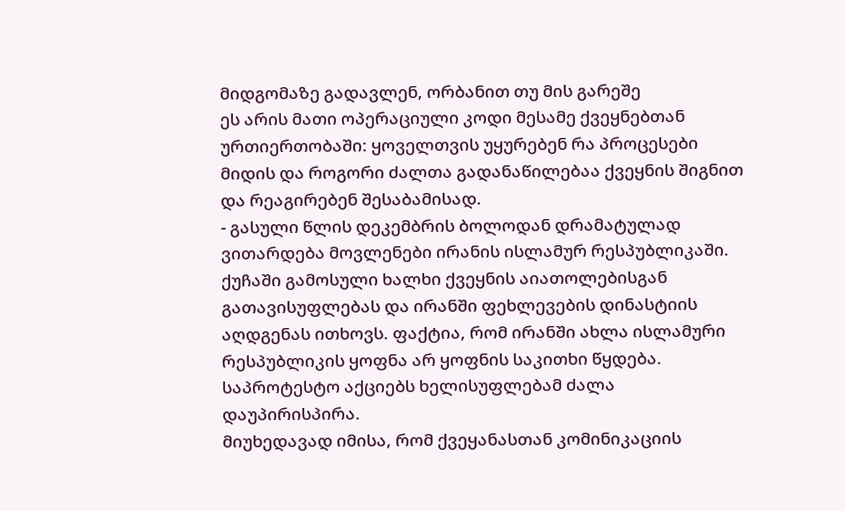მიდგომაზე გადავლენ, ორბანით თუ მის გარეშე
ეს არის მათი ოპერაციული კოდი მესამე ქვეყნებთან ურთიერთობაში: ყოველთვის უყურებენ რა პროცესები მიდის და როგორი ძალთა გადანაწილებაა ქვეყნის შიგნით და რეაგირებენ შესაბამისად.
- გასული წლის დეკემბრის ბოლოდან დრამატულად ვითარდება მოვლენები ირანის ისლამურ რესპუბლიკაში. ქუჩაში გამოსული ხალხი ქვეყნის აიათოლებისგან გათავისუფლებას და ირანში ფეხლევების დინასტიის აღდგენას ითხოვს. ფაქტია, რომ ირანში ახლა ისლამური რესპუბლიკის ყოფნა არ ყოფნის საკითხი წყდება. საპროტესტო აქციებს ხელისუფლებამ ძალა დაუპირისპირა.
მიუხედავად იმისა, რომ ქვეყანასთან კომინიკაციის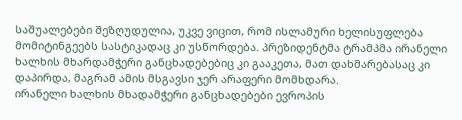საშუალებები შეზღუდულია, უკვე ვიცით, რომ ისლამური ხელისუფლება მომიტინგეებს სასტიკადაც კი უსწორდება. პრეზიდენტმა ტრამპმა ირანელი ხალხის მხარდამჭერი განცხადებებიც კი გააკეთა, მათ დახმარებასაც კი დაპირდა, მაგრამ ამის მსგავსი ჯერ არაფერი მომხდარა.
ირანელი ხალხის მხადამჭერი განცხადებები ევროპის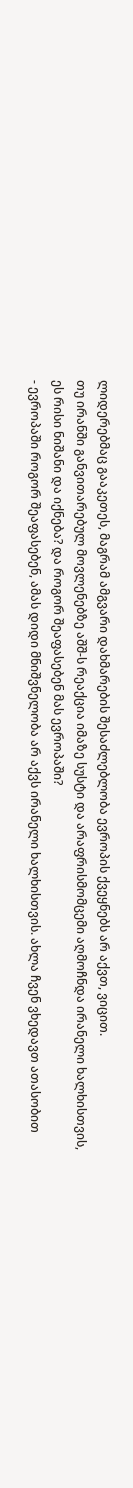ლიდერებმაც გააკეთეს, მაგრამ ამგვარი დახმარების შესაძლებლობა ევროპის ქვეყნებს არ აქვთ, ვიცით.
თუ ირანში განვითარებულ მოვლენებზე აშშ-ს რეაქცია იმაზე სუსტი და არაფრისმომცემი აღმოჩნდა ირანელი ხალხისთვის, ეს რისი ნიშანი და იქნება? და როგორ შეაფასებენ მას ევროპაში?
- ევროპაში როგორ შეაფასებენ, ამას დიდი მნიშვნელობა არ აქვს ირანელი ხალხისთვის. ახლა ჩვენ ვხედავთ ათასობით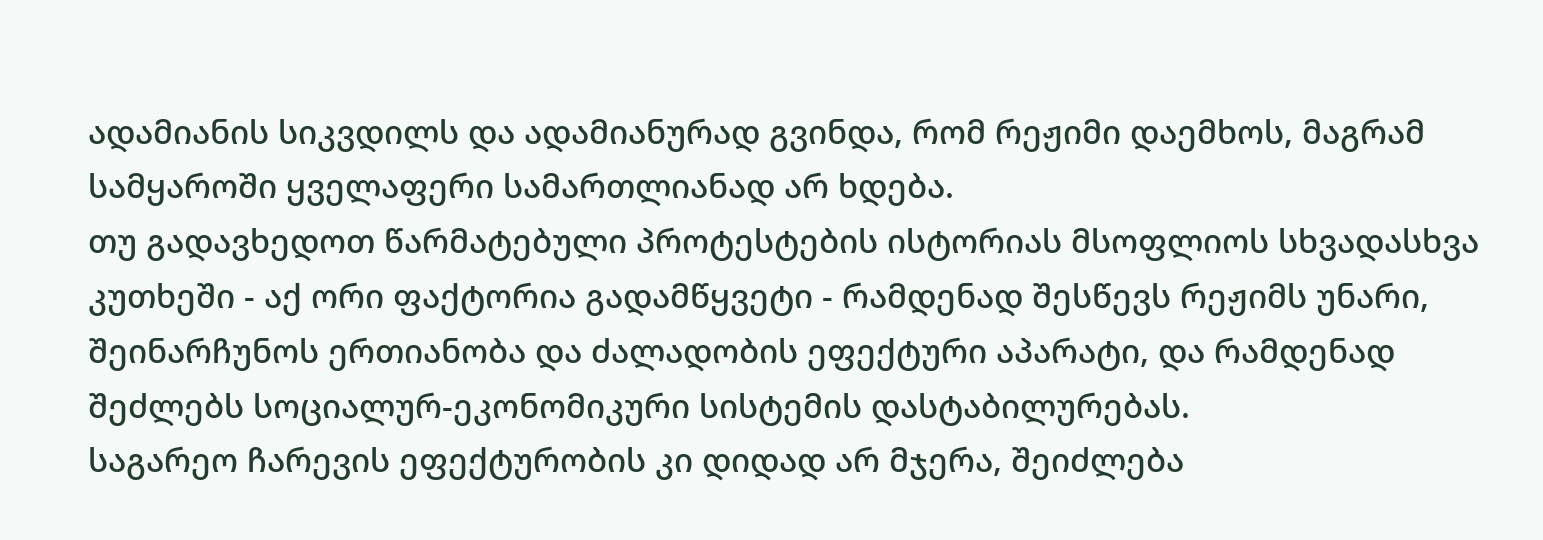ადამიანის სიკვდილს და ადამიანურად გვინდა, რომ რეჟიმი დაემხოს, მაგრამ სამყაროში ყველაფერი სამართლიანად არ ხდება.
თუ გადავხედოთ წარმატებული პროტესტების ისტორიას მსოფლიოს სხვადასხვა კუთხეში - აქ ორი ფაქტორია გადამწყვეტი - რამდენად შესწევს რეჟიმს უნარი, შეინარჩუნოს ერთიანობა და ძალადობის ეფექტური აპარატი, და რამდენად შეძლებს სოციალურ-ეკონომიკური სისტემის დასტაბილურებას.
საგარეო ჩარევის ეფექტურობის კი დიდად არ მჯერა, შეიძლება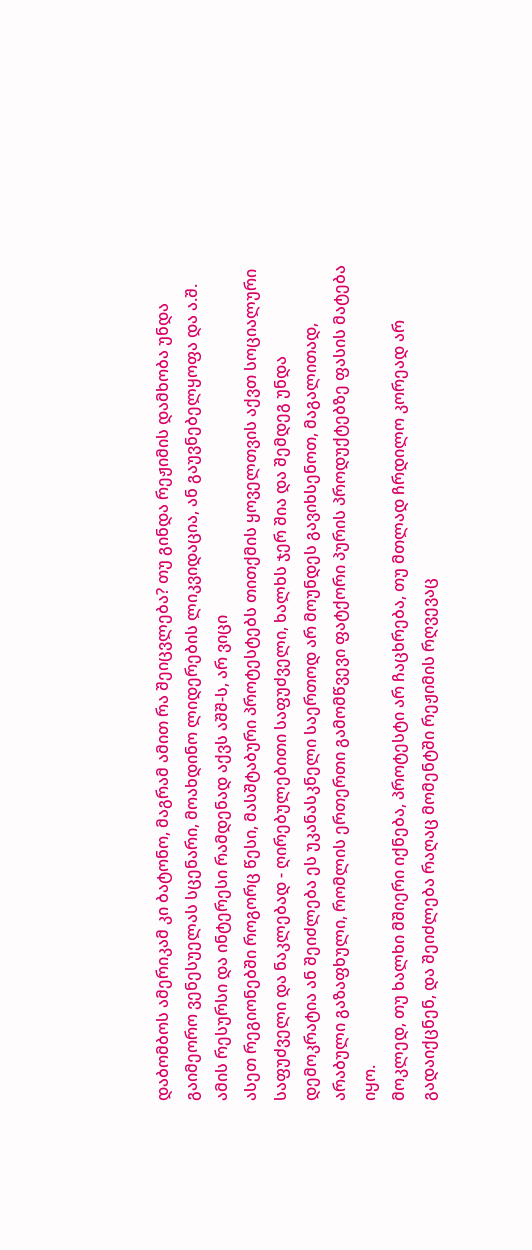დაბომბოს ამერიკამ კი ბატონო, მაგრამ ამით რა შეიცვლება? თუ გინდა რეჟიმის დამხობა უნდა გაიმეორო ვენესუელას სცენარი, მოახდინო ლიდერების ლიკვიდაცია, ან გაუვნებელყოფა და ა.შ. ამის რესურსი და ინტერესი რამდენად აქვს აშშ-ს, არ ვიცი
ასეთ რეგიონებში როგორც წესი, მასშტაბური პროტესტებს თითქმის ყოველთვის აქვთ სოციალური საფუძველი და ნაკლებად - ღირებულებითი საფუძველი, ხალხს ჯერ შია და შემდეგ უნდა დემოკრატია ან შეიძლება ეს უკანასკნელი საერთოდ არ მოუნდეს გავიხსენოთ, მაგალითად, არაბული გაზაფხული, რომლის ერთერთი გამომწვევი ფატქორი პურის პროდუქტებზე ფასის მატება იყო.
მოკლედ, თუ ხალხი მშიერი იქნება, პროტესტი არ ჩაცხრება, თუ მთლად ჩრდილო კორეად არ გადაიქცნენ, და შეიძლება რაღაც მომენტში რეჟიმის რღვევაც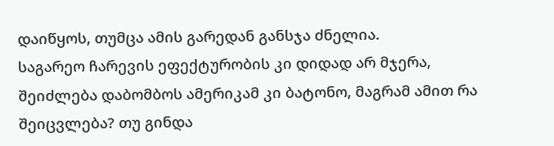დაიწყოს, თუმცა ამის გარედან განსჯა ძნელია.
საგარეო ჩარევის ეფექტურობის კი დიდად არ მჯერა, შეიძლება დაბომბოს ამერიკამ კი ბატონო, მაგრამ ამით რა შეიცვლება? თუ გინდა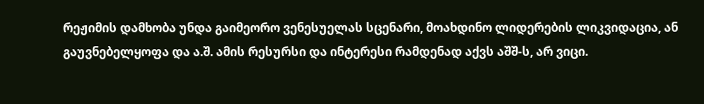რეჟიმის დამხობა უნდა გაიმეორო ვენესუელას სცენარი, მოახდინო ლიდერების ლიკვიდაცია, ან გაუვნებელყოფა და ა.შ. ამის რესურსი და ინტერესი რამდენად აქვს აშშ-ს, არ ვიცი.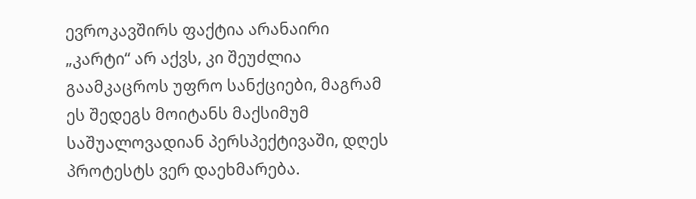ევროკავშირს ფაქტია არანაირი „კარტი“ არ აქვს, კი შეუძლია გაამკაცროს უფრო სანქციები, მაგრამ ეს შედეგს მოიტანს მაქსიმუმ საშუალოვადიან პერსპექტივაში, დღეს პროტესტს ვერ დაეხმარება.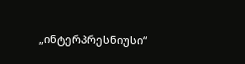„ინტერპრესნიუსი“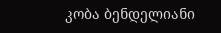კობა ბენდელიანი